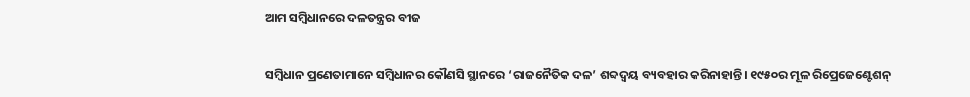ଆମ ସମ୍ବିଧାନରେ ଦଳତନ୍ତ୍ରର ବୀଜ

ସମ୍ବିଧାନ ପ୍ରଣେତାମାନେ ସମ୍ବିଧାନର କୌଣସି ସ୍ଥାନରେ ‘ରାଜନୈତିକ ଦଳ’ ଶବ୍ଦଦ୍ୱୟ ବ୍ୟବହାର କରିନାହାନ୍ତି। ୧୯୫୦ର ମୂଳ ରିପ୍ରେଜେଣ୍ଟେଶନ୍‌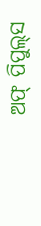ଅଫ୍‌ ପିପୁଲ୍‌ସ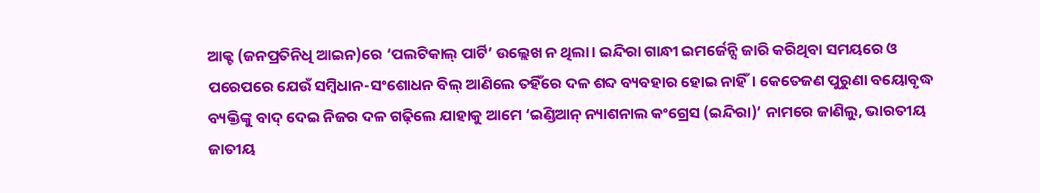ଆକ୍ଟ (ଜନପ୍ରତିନିଧି ଆଇନ)ରେ ‘ପଲଟିକାଲ୍‌ ପାର୍ଟି’ ଉଲ୍ଲେଖ ନ ଥିଲା। ଇନ୍ଦିରା ଗାନ୍ଧୀ ଇମର୍ଜେନ୍ସି ଜାରି କରିଥିବା ସମୟରେ ଓ ପରେପରେ ଯେଉଁ ସମ୍ବିଧାନ-ସଂଶୋଧନ ବିଲ୍‌ ଆଣିଲେ ତହିଁରେ ଦଳ ଶବ୍ଦ ବ୍ୟବହାର ହୋଇ ନାହିଁ। କେତେଜଣ ପୁରୁଣା ବୟୋବୃଦ୍ଧ ବ୍ୟକ୍ତିଙ୍କୁ ବାଦ୍‌ ଦେଇ ନିଜର ଦଳ ଗଢ଼ିଲେ ଯାହାକୁ ଆମେ ‘ଇଣ୍ଡିଆନ୍‌ ନ୍ୟାଶନାଲ କଂଗ୍ରେସ (ଇନ୍ଦିରା)’ ନାମରେ ଜାଣିଲୁ, ଭାରତୀୟ ଜାତୀୟ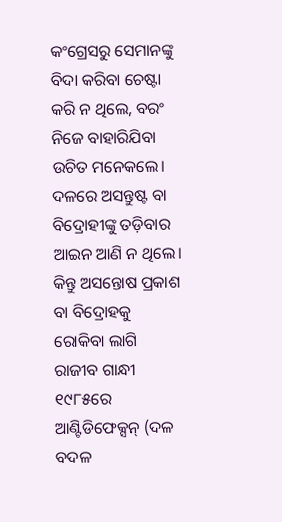କଂଗ୍ରେସରୁ ସେମାନଙ୍କୁ ବିଦା କରିବା ଚେଷ୍ଟା କରି ନ ଥିଲେ, ବରଂ ନିଜେ ବାହାରିଯିବା ଉଚିତ ମନେକଲେ। ଦଳରେ ଅସନ୍ତୁଷ୍ଟ ବା ବିଦ୍ରୋହୀଙ୍କୁ ତଡ଼ିବାର ଆଇନ ଆଣି ନ ଥିଲେ। କିନ୍ତୁ ଅସନ୍ତୋଷ ପ୍ରକାଶ ବା ବିଦ୍ରୋହକୁ ରୋକିବା ଲାଗି ରାଜୀବ ଗାନ୍ଧୀ ୧୯୮୫ରେ ଆଣ୍ଟିଡିଫେକ୍ସନ୍‌ (ଦଳ ବଦଳ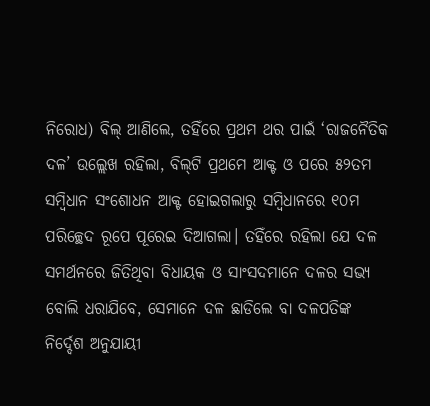ନିରୋଧ) ବିଲ୍‌ ଆଣିଲେ, ତହିଁରେ ପ୍ରଥମ ଥର ପାଇଁ ‘ରାଜନୈତିକ ଦଳ’ ଉଲ୍ଲେଖ ରହିଲା, ବିଲ୍‌ଟି ପ୍ରଥମେ ଆକ୍ଟ ଓ ପରେ ୫୨ତମ ସମ୍ବିଧାନ ସଂଶୋଧନ ଆକ୍ଟ ହୋଇଗଲାରୁ ସମ୍ବିଧାନରେ ୧୦ମ ପରିଚ୍ଛେଦ ରୂପେ ପୂରେଇ ଦିଆଗଲା। ତହିଁରେ ରହିଲା ଯେ ଦଳ ସମର୍ଥନରେ ଜିତିଥିବା ବିଧାୟକ ଓ ସାଂସଦମାନେ ଦଳର ସଭ୍ୟ ବୋଲି ଧରାଯିବେ, ସେମାନେ ଦଳ ଛାଡିଲେ ବା ଦଳପତିଙ୍କ ନିର୍ଦ୍ଦେଶ ଅନୁଯାୟୀ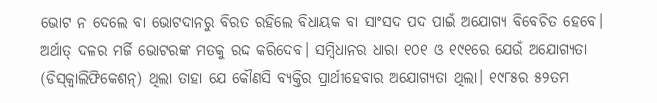ଭୋଟ ନ ଦେଲେ ବା ଭୋଟଦାନରୁ ବିରତ ରହିଲେ ବିଧାୟକ ବା ସାଂସଦ ପଦ ପାଇଁ ଅଯୋଗ୍ୟ ବିବେଚିତ ହେବେ। ଅର୍ଥାତ୍‌ ଦଳର ମର୍ଜି ଭୋଟରଙ୍କ ମତକୁ ରଦ୍ଦ କରିଦେବ। ସମ୍ବିଧାନର ଧାରା ୧୦୧ ଓ ୧୯୧ରେ ଯେଉଁ ଅଯୋଗ୍ୟତା (ଡିସ୍‌କ୍ୱାଲିଫିକେଶନ୍‌) ଥିଲା ତାହା ଯେ କୌଣସି ବ୍ୟକ୍ତିର ପ୍ରାର୍ଥୀହେବାର ଅଯୋଗ୍ୟତା ଥିଲା। ୧୯୮୫ର ୫୨ତମ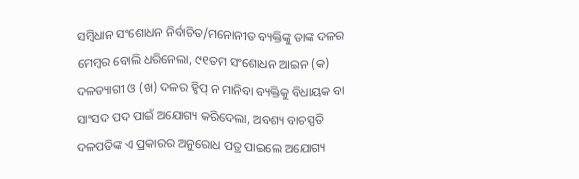ସମ୍ବିଧାନ ସଂଶୋଧନ ନିର୍ବାଚିତ/ମନୋନୀତ ବ୍ୟକ୍ତିଙ୍କୁ ତାଙ୍କ ଦଳର ମେମ୍ବର ବୋଲି ଧରିନେଲା, ୯୧ତମ ସଂଶୋଧନ ଆଇନ (କ) ଦଳତ୍ୟାଗୀ ଓ (ଖ) ଦଳର ହ୍ବିପ୍‌ ନ ମାନିବା ବ୍ୟକ୍ତିକୁ ବିଧାୟକ ବା ସାଂସଦ ପଦ ପାଇଁ ଅଯୋଗ୍ୟ କରିଦେଲା, ଅବଶ୍ୟ ବାଚସ୍ପତି ଦଳପତିଙ୍କ ଏ ପ୍ରକାରର ଅନୁରୋଧ ପତ୍ର ପାଇଲେ ଅଯୋଗ୍ୟ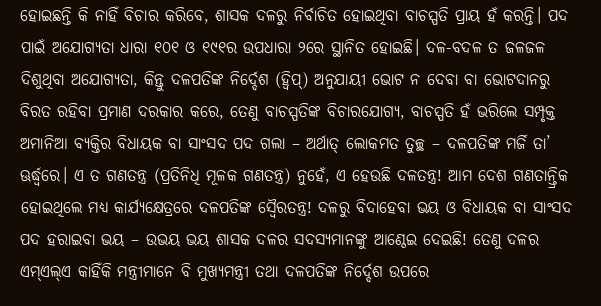ହୋଇଛନ୍ତି କି ନାହିଁ ବିଚାର କରିବେ, ଶାସକ ଦଳରୁ ନିର୍ବାଚିତ ହୋଇଥିବା ବାଚସ୍ପତି ପ୍ରାୟ ହଁ କରନ୍ତି। ପଦ ପାଇଁ ଅଯୋଗ୍ୟତା ଧାରା ୧୦୧ ଓ ୧୯୧ର ଉପଧାରା ୨ରେ ସ୍ଥାନିତ ହୋଇଛି। ଦଳ-ବଦଳ ତ ଜଳଜଳ ଦିଶୁଥିବା ଅଯୋଗ୍ୟତା, କିନ୍ତୁ ଦଳପତିଙ୍କ ନିର୍ଦ୍ଦେଶ (ହ୍ବିପ୍‌) ଅନୁଯାୟୀ ଭୋଟ ନ ଦେବା ବା ଭୋଟଦାନରୁ ବିରତ ରହିବା ପ୍ରମାଣ ଦରକାର କରେ, ତେଣୁ ବାଚସ୍ପତିଙ୍କ ବିଚାରଯୋଗ୍ୟ, ବାଚସ୍ପତି ହଁ ଭରିଲେ ସମ୍ପୃକ୍ତ ଅମାନିଆ ବ୍ୟକ୍ତିର ବିଧାୟକ ବା ସାଂସଦ ପଦ ଗଲା – ଅର୍ଥାତ୍‌ ଲୋକମତ ତୁଚ୍ଛ – ଦଳପତିଙ୍କ ମର୍ଜି ତା’ ଊର୍ଦ୍ଧ୍ୱରେ। ଏ ତ ଗଣତନ୍ତ୍ର (ପ୍ରତିନିଧି ମୂଳକ ଗଣତନ୍ତ୍ର) ନୁହେଁ, ଏ ହେଉଛି ଦଳତନ୍ତ୍ର! ଆମ ଦେଶ ଗଣତାନ୍ତ୍ରିକ ହୋଇଥିଲେ ମଧ୍ୟ କାର୍ଯ୍ୟକ୍ଷେତ୍ରରେ ଦଳପତିଙ୍କ ସ୍ବୈରତନ୍ତ୍ର! ଦଳରୁ ବିଦାହେବା ଭୟ ଓ ବିଧାୟକ ବା ସାଂସଦ ପଦ ହରାଇବା ଭୟ – ଉଭୟ ଭୟ ଶାସକ ଦଳର ସଦସ୍ୟମାନଙ୍କୁ ଆଣ୍ଠେଇ ଦେଇଛି! ତେଣୁ ଦଳର ଏମ୍‌ଏଲ୍‌ଏ କାହିଁକି ମନ୍ତ୍ରୀମାନେ ବି ମୁଖ୍ୟମନ୍ତ୍ରୀ ତଥା ଦଳପତିଙ୍କ ନିର୍ଦ୍ଦେଶ ଉପରେ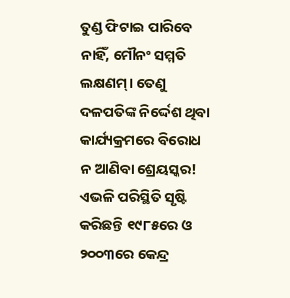ତୁଣ୍ଡ ଫିଟାଇ ପାରିବେ ନାହିଁ, ମୌନଂ ସମ୍ମତି ଲକ୍ଷଣମ୍‌। ତେଣୁ ଦଳପତିଙ୍କ ନିର୍ଦ୍ଦେଶ ଥିବା କାର୍ଯ୍ୟକ୍ରମରେ ବିରୋଧ ନ ଆଣିବା ଶ୍ରେୟସ୍କର! ଏଭଳି ପରିସ୍ଥିତି ସୃଷ୍ଟି କରିଛନ୍ତି ୧୯୮୫ରେ ଓ ୨୦୦୩ରେ କେନ୍ଦ୍ର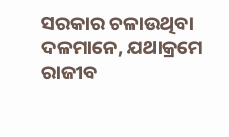ସରକାର ଚଳାଉଥିବା ଦଳମାନେ, ଯଥାକ୍ରମେ ରାଜୀବ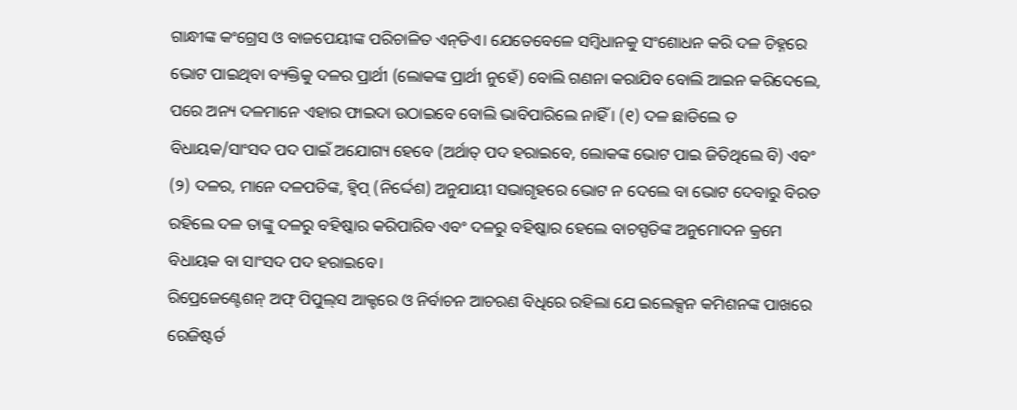ଗାନ୍ଧୀଙ୍କ କଂଗ୍ରେସ ଓ ବାଜପେୟୀଙ୍କ ପରିଚାଳିତ ଏନ୍‌ଡିଏ। ଯେତେବେଳେ ସମ୍ବିଧାନକୁ ସଂଶୋଧନ କରି ଦଳ ଚିହ୍ନରେ ଭୋଟ ପାଇଥିବା ବ୍ୟକ୍ତିକୁ ଦଳର ପ୍ରାର୍ଥୀ (ଲୋକଙ୍କ ପ୍ରାର୍ଥୀ ନୁହେଁ) ବୋଲି ଗଣନା କରାଯିବ ବୋଲି ଆଇନ କରିଦେଲେ, ପରେ ଅନ୍ୟ ଦଳମାନେ ଏହାର ଫାଇଦା ଉଠାଇବେ ବୋଲି ଭାବିପାରିଲେ ନାହିଁ । (୧) ଦଳ ଛାଡିଲେ ତ ବିଧାୟକ/ସାଂସଦ ପଦ ପାଇଁ ଅଯୋଗ୍ୟ ହେବେ (ଅର୍ଥାତ୍‌ ପଦ ହରାଇବେ, ଲୋକଙ୍କ ଭୋଟ ପାଇ ଜିତିଥିଲେ ବି) ଏବଂ (୨) ଦଳର, ମାନେ ଦଳପତିଙ୍କ, ହ୍ବିପ୍‌ (ନିର୍ଦ୍ଦେଶ) ଅନୁଯାୟୀ ସଭାଗୃହରେ ଭୋଟ ନ ଦେଲେ ବା ଭୋଟ ଦେବାରୁ ବିରତ ରହିଲେ ଦଳ ତାଙ୍କୁ ଦଳରୁ ବହିଷ୍କାର କରିପାରିବ ଏବଂ ଦଳରୁ ବହିଷ୍କାର ହେଲେ ବାଚସ୍ପତିଙ୍କ ଅନୁମୋଦନ କ୍ରମେ ବିଧାୟକ ବା ସାଂସଦ ପଦ ହରାଇବେ।
ରିପ୍ରେଜେଣ୍ଟେଶନ୍‌ ଅଫ୍‌ ପିପୁଲ୍‌ସ ଆକ୍ଟରେ ଓ ନିର୍ବାଚନ ଆଚରଣ ବିଧିରେ ରହିଲା ଯେ ଇଲେକ୍ସନ କମିଶନଙ୍କ ପାଖରେ ରେଜିଷ୍ଟର୍ଡ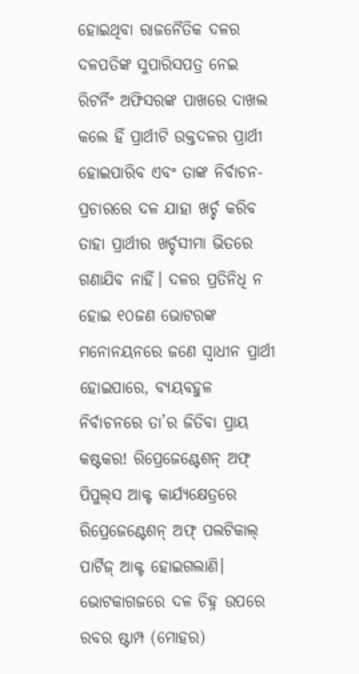ହୋଇଥିବା ରାଜନୈତିକ ଦଳର ଦଳପତିଙ୍କ ସୁପାରିସପତ୍ର ନେଇ ରିଟର୍ନିଂ ଅଫିସରଙ୍କ ପାଖରେ ଦାଖଲ କଲେ ହିଁ ପ୍ରାର୍ଥୀଟି ଉକ୍ତଦଳର ପ୍ରାର୍ଥୀ ହୋଇପାରିବ ଏବଂ ତାଙ୍କ ନିର୍ବାଚନ-ପ୍ରଚାରରେ ଦଳ ଯାହା ଖର୍ଚ୍ଚ କରିବ ତାହା ପ୍ରାର୍ଥୀର ଖର୍ଚ୍ଚସୀମା ଭିତରେ ଗଣାଯିବ ନାହିଁ। ଦଳର ପ୍ରତିନିଧି ନ ହୋଇ ୧୦ଜଣ ଭୋଟରଙ୍କ ମନୋନୟନରେ ଜଣେ ସ୍ବାଧୀନ ପ୍ରାର୍ଥୀ ହୋଇପାରେ, ବ୍ୟୟବହୁଳ ନିର୍ବାଚନରେ ତା’ର ଜିତିବା ପ୍ରାୟ କଷ୍ଟକର! ରିପ୍ରେଜେଣ୍ଟେଶନ୍‌ ଅଫ୍‌ ପିପୁଲ୍‌ସ ଆକ୍ଟ କାର୍ଯ୍ୟକ୍ଷେତ୍ରରେ ରିପ୍ରେଜେଣ୍ଟେଶନ୍‌ ଅଫ୍‌ ପଲଟିକାଲ୍‌ ପାର୍ଟିଜ୍‌ ଆକ୍ଟ ହୋଇଗଲାଣି। ଭୋଟକାଗଜରେ ଦଳ ଚିହ୍ନ ଉପରେ ରବର ଷ୍ଟାମ୍ପ (ମୋହର)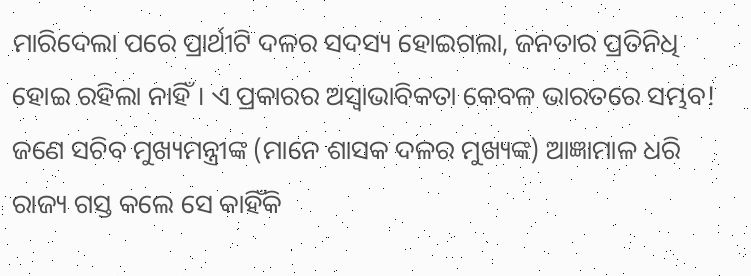ମାରିଦେଲା ପରେ ପ୍ରାର୍ଥୀଟି ଦଳର ସଦସ୍ୟ ହୋଇଗଲା, ଜନତାର ପ୍ରତିନିଧି ହୋଇ ରହିଲା ନାହିଁ। ଏ ପ୍ରକାରର ଅସ୍ବାଭାବିକତା କେବଳ ଭାରତରେ ସମ୍ଭବ!
ଜଣେ ସଚିବ ମୁଖ୍ୟମନ୍ତ୍ରୀଙ୍କ (ମାନେ ଶାସକ ଦଳର ମୁଖ୍ୟଙ୍କ) ଆଜ୍ଞାମାଳ ଧରି ରାଜ୍ୟ ଗସ୍ତ କଲେ ସେ କାହିଁକି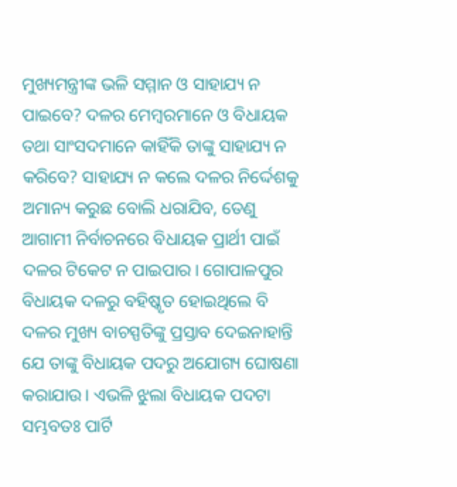ମୁଖ୍ୟମନ୍ତ୍ରୀଙ୍କ ଭଳି ସମ୍ମାନ ଓ ସାହାଯ୍ୟ ନ ପାଇବେ? ଦଳର ମେମ୍ବରମାନେ ଓ ବିଧାୟକ ତଥା ସାଂସଦମାନେ କାହିଁକି ତାଙ୍କୁ ସାହାଯ୍ୟ ନ କରିବେ? ସାହାଯ୍ୟ ନ କଲେ ଦଳର ନିର୍ଦ୍ଦେଶକୁ ଅମାନ୍ୟ କରୁଛ ବୋଲି ଧରାଯିବ, ତେଣୁ ଆଗାମୀ ନିର୍ବାଚନରେ ବିଧାୟକ ପ୍ରାର୍ଥୀ ପାଇଁ ଦଳର ଟିକେଟ ନ ପାଇପାର। ଗୋପାଳପୁର ବିଧାୟକ ଦଳରୁ ବହିଷ୍କୃତ ହୋଇଥିଲେ ବି ଦଳର ମୁଖ୍ୟ ବାଚସ୍ପତିଙ୍କୁ ପ୍ରସ୍ତାବ ଦେଇନାହାନ୍ତି ଯେ ତାଙ୍କୁ ବିଧାୟକ ପଦରୁ ଅଯୋଗ୍ୟ ଘୋଷଣା କରାଯାଉ। ଏଭଳି ଝୁଲା ବିଧାୟକ ପଦଟା ସମ୍ଭବତଃ ପାର୍ଟି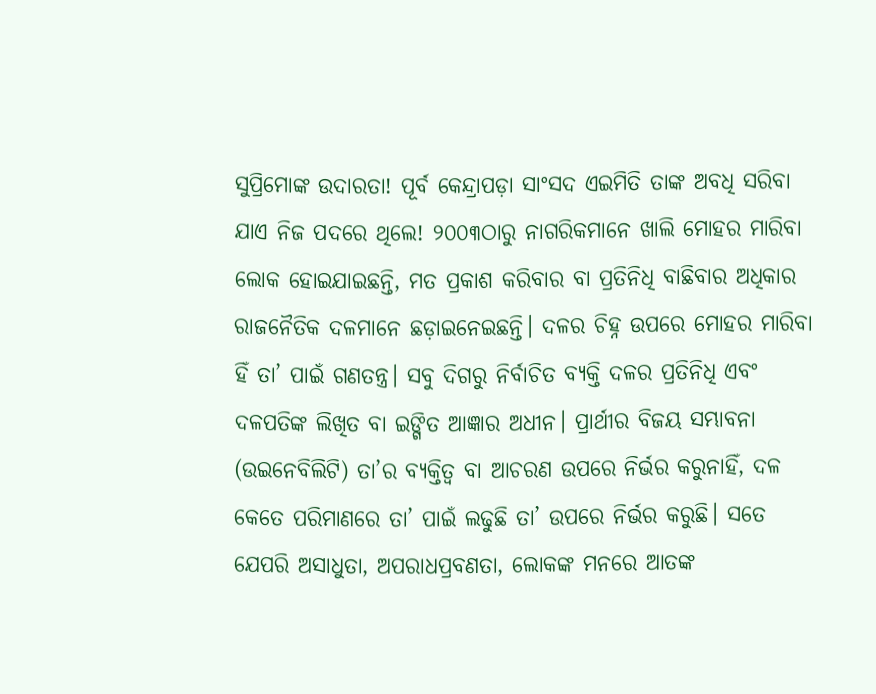ସୁପ୍ରିମୋଙ୍କ ଉଦାରତା! ପୂର୍ବ କେନ୍ଦ୍ରାପଡ଼ା ସାଂସଦ ଏଇମିତି ତାଙ୍କ ଅବଧି ସରିବା ଯାଏ ନିଜ ପଦରେ ଥିଲେ! ୨୦୦୩ଠାରୁ ନାଗରିକମାନେ ଖାଲି ମୋହର ମାରିବା ଲୋକ ହୋଇଯାଇଛନ୍ତି, ମତ ପ୍ରକାଶ କରିବାର ବା ପ୍ରତିନିଧି ବାଛିବାର ଅଧିକାର ରାଜନୈତିକ ଦଳମାନେ ଛଡ଼ାଇନେଇଛନ୍ତି। ଦଳର ଚିହ୍ନ ଉପରେ ମୋହର ମାରିବା ହିଁ ତା’ ପାଇଁ ଗଣତନ୍ତ୍ର। ସବୁ ଦିଗରୁ ନିର୍ବାଚିତ ବ୍ୟକ୍ତି ଦଳର ପ୍ରତିନିଧି ଏବଂ ଦଳପତିଙ୍କ ଲିଖିତ ବା ଇଙ୍ଗିତ ଆଜ୍ଞାର ଅଧୀନ। ପ୍ରାର୍ଥୀର ବିଜୟ ସମ୍ଭାବନା (ଉଇନେବିଲିଟି) ତା’ର ବ୍ୟକ୍ତିତ୍ୱ ବା ଆଚରଣ ଉପରେ ନିର୍ଭର କରୁନାହିଁ, ଦଳ କେତେ ପରିମାଣରେ ତା’ ପାଇଁ ଲଢୁଛି ତା’ ଉପରେ ନିର୍ଭର କରୁଛି। ସତେ ଯେପରି ଅସାଧୁତା, ଅପରାଧପ୍ରବଣତା, ଲୋକଙ୍କ ମନରେ ଆତଙ୍କ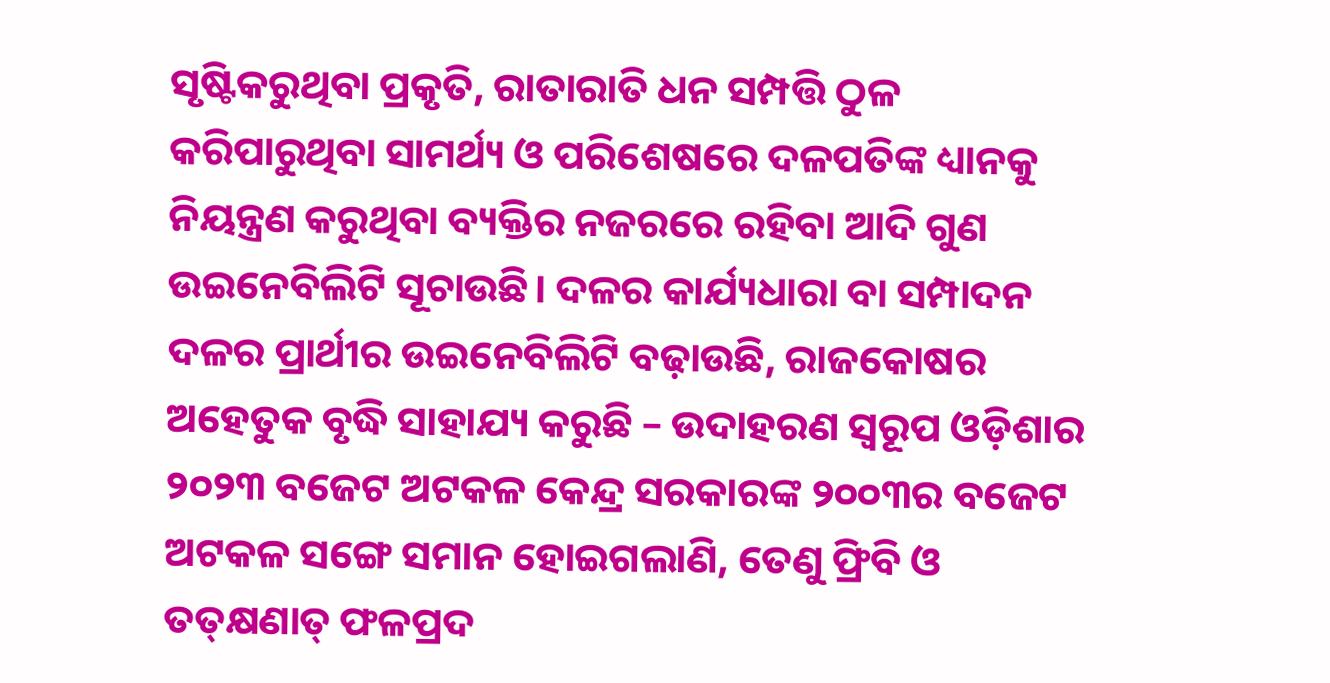ସୃଷ୍ଟିକରୁଥିବା ପ୍ରକୃତି, ରାତାରାତି ଧନ ସମ୍ପତ୍ତି ଠୁଳ କରିପାରୁଥିବା ସାମର୍ଥ୍ୟ ଓ ପରିଶେଷରେ ଦଳପତିଙ୍କ ଧ୍ୟାନକୁ ନିୟନ୍ତ୍ରଣ କରୁଥିବା ବ୍ୟକ୍ତିର ନଜରରେ ରହିବା ଆଦି ଗୁଣ ଉଇନେବିଲିଟି ସୂଚାଉଛି। ଦଳର କାର୍ଯ୍ୟଧାରା ବା ସମ୍ପାଦନ ଦଳର ପ୍ରାର୍ଥୀର ଉଇନେବିଲିଟି ବଢ଼ାଉଛି, ରାଜକୋଷର ଅହେତୁକ ବୃଦ୍ଧି ସାହାଯ୍ୟ କରୁଛି – ଉଦାହରଣ ସ୍ବରୂପ ଓଡ଼ିଶାର ୨୦୨୩ ବଜେଟ ଅଟକଳ କେନ୍ଦ୍ର ସରକାରଙ୍କ ୨୦୦୩ର ବଜେଟ ଅଟକଳ ସଙ୍ଗେ ସମାନ ହୋଇଗଲାଣି, ତେଣୁ ଫ୍ରିବି ଓ ତତ୍‌କ୍ଷଣାତ୍‌ ଫଳପ୍ରଦ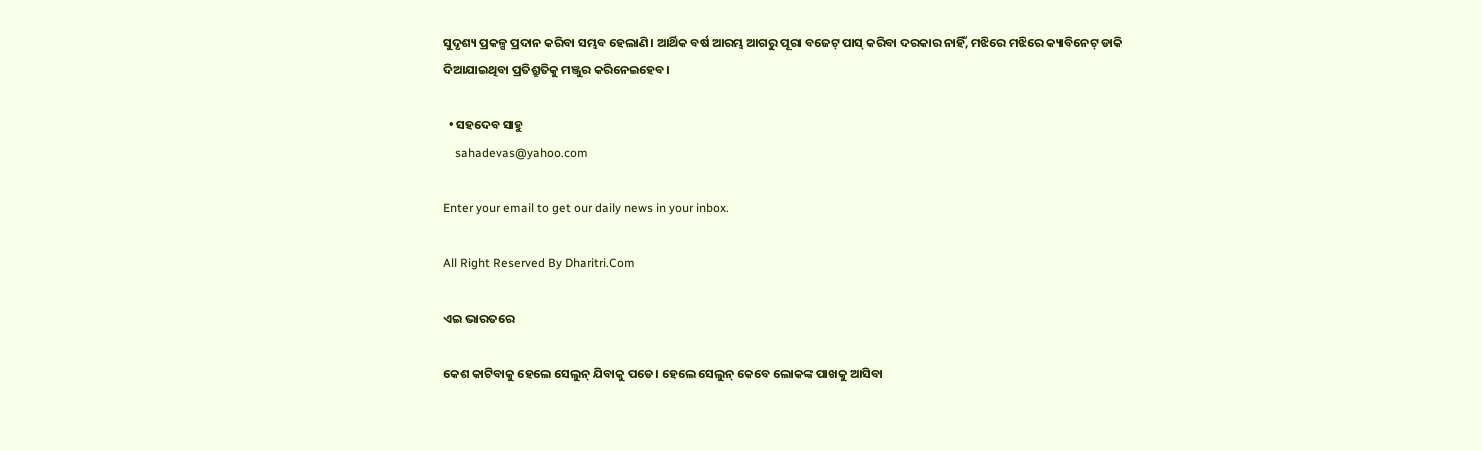ସୁଦୃଶ୍ୟ ପ୍ରକଳ୍ପ ପ୍ରଦାନ କରିବା ସମ୍ଭବ ହେଲାଣି। ଆର୍ଥିକ ବର୍ଷ ଆରମ୍ଭ ଆଗରୁ ପୂରା ବଜେଟ୍‌ ପାସ୍‌ କରିବା ଦରକାର ନାହିଁ, ମଝିରେ ମଝିରେ କ୍ୟାବିନେଟ୍‌ ଡାକି ଦିଆଯାଇଥିବା ପ୍ରତିଶ୍ରୁତିକୁ ମଞ୍ଜୁର କରିନେଇହେବ।

  • ସହଦେବ ସାହୁ
    sahadevas@yahoo.com

Enter your email to get our daily news in your inbox.

All Right Reserved By Dharitri.Com

ଏଇ ଭାରତରେ

କେଶ କାଟିବାକୁ ହେଲେ ସେଲୁନ୍‌ ଯିବାକୁ ପଡେ। ହେଲେ ସେଲୁନ୍‌ କେବେ ଲୋକଙ୍କ ପାଖକୁ ଆସିବା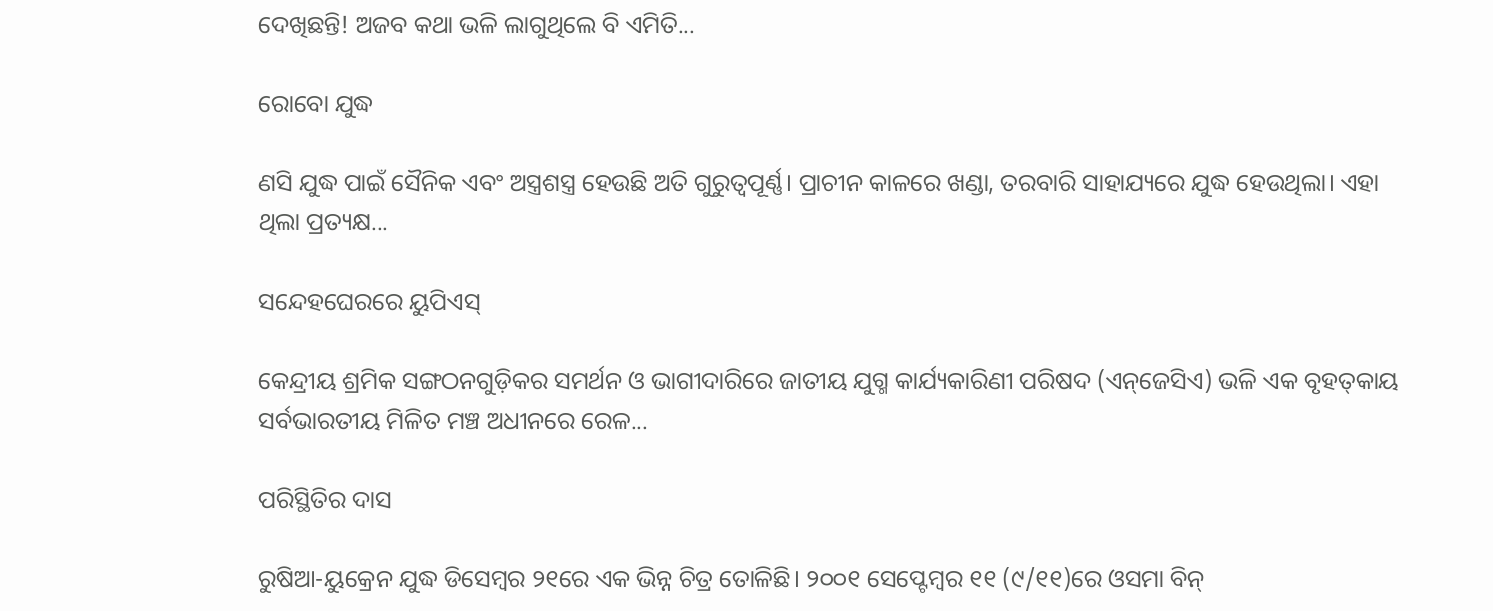ଦେଖିଛନ୍ତି! ଅଜବ କଥା ଭଳି ଲାଗୁଥିଲେ ବି ଏମିତି...

ରୋବୋ ଯୁଦ୍ଧ

ଣସି ଯୁଦ୍ଧ ପାଇଁ ସୈନିକ ଏବଂ ଅସ୍ତ୍ରଶସ୍ତ୍ର ହେଉଛି ଅତି ଗୁରୁତ୍ୱପୂର୍ଣ୍ଣ। ପ୍ରାଚୀନ କାଳରେ ଖଣ୍ଡା, ତରବାରି ସାହାଯ୍ୟରେ ଯୁଦ୍ଧ ହେଉଥିଲା। ଏହା ଥିଲା ପ୍ରତ୍ୟକ୍ଷ...

ସନ୍ଦେହଘେରରେ ୟୁପିଏସ୍‌

କେନ୍ଦ୍ରୀୟ ଶ୍ରମିକ ସଙ୍ଗଠନଗୁଡ଼ିକର ସମର୍ଥନ ଓ ଭାଗୀଦାରିରେ ଜାତୀୟ ଯୁଗ୍ମ କାର୍ଯ୍ୟକାରିଣୀ ପରିଷଦ (ଏନ୍‌ଜେସିଏ) ଭଳି ଏକ ବୃହତ୍‌କାୟ ସର୍ବଭାରତୀୟ ମିଳିତ ମଞ୍ଚ ଅଧୀନରେ ରେଳ...

ପରିସ୍ଥିତିର ଦାସ

ରୁଷିଆ-ୟୁକ୍ରେନ ଯୁଦ୍ଧ ଡିସେମ୍ବର ୨୧ରେ ଏକ ଭିନ୍ନ ଚିତ୍ର ତୋଳିଛି। ୨୦୦୧ ସେପ୍ଟେମ୍ବର ୧୧ (୯/୧୧)ରେ ଓସମା ବିନ୍‌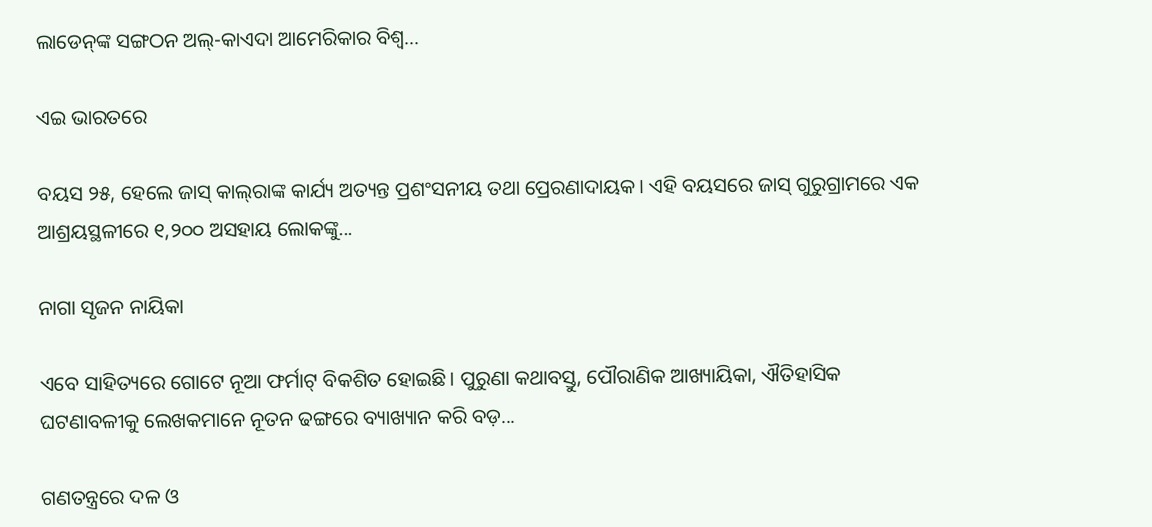ଲାଡେନ୍‌ଙ୍କ ସଙ୍ଗଠନ ଅଲ୍‌-କାଏଦା ଆମେରିକାର ବିଶ୍ୱ...

ଏଇ ଭାରତରେ

ବୟସ ୨୫, ହେଲେ ଜାସ୍‌ କାଲ୍‌ରାଙ୍କ କାର୍ଯ୍ୟ ଅତ୍ୟନ୍ତ ପ୍ରଶଂସନୀୟ ତଥା ପ୍ରେରଣାଦାୟକ। ଏହି ବୟସରେ ଜାସ୍‌ ଗୁରୁଗ୍ରାମରେ ଏକ ଆଶ୍ରୟସ୍ଥଳୀରେ ୧,୨୦୦ ଅସହାୟ ଲୋକଙ୍କୁ...

ନାଗା ସୃଜନ ନାୟିକା

ଏବେ ସାହିତ୍ୟରେ ଗୋଟେ ନୂଆ ଫର୍ମାଟ୍‌ ବିକଶିତ ହୋଇଛି। ପୁରୁଣା କଥାବସ୍ତୁ, ପୌରାଣିକ ଆଖ୍ୟାୟିକା, ଐତିହାସିକ ଘଟଣାବଳୀକୁ ଲେଖକମାନେ ନୂତନ ଢଙ୍ଗରେ ବ୍ୟାଖ୍ୟାନ କରି ବଡ଼...

ଗଣତନ୍ତ୍ରରେ ଦଳ ଓ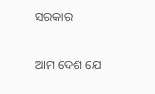ସରକାର

ଆମ ଦେଶ ଯେ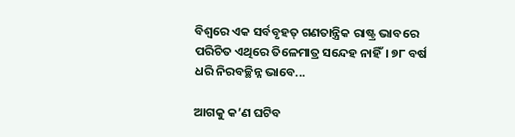ବିଶ୍ୱରେ ଏକ ସର୍ବବୃହତ୍‌ ଗଣତାନ୍ତ୍ରିକ ରାଷ୍ଟ୍ର ଭାବରେ ପରିଚିତ ଏଥିରେ ତିଳେମାତ୍ର ସନ୍ଦେହ ନାହିଁ। ୭୮ ବର୍ଷ ଧରି ନିରବଚ୍ଛିନ୍ନ ଭାବେ...

ଆଗକୁ କ’ଣ ଘଟିବ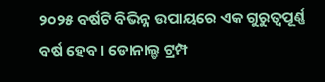୨୦୨୫ ବର୍ଷଟି ବିଭିନ୍ନ ଉପାୟରେ ଏକ ଗୁରୁତ୍ୱପୂର୍ଣ୍ଣ ବର୍ଷ ହେବ। ଡୋନାଲ୍ଡ ଟ୍ରମ୍ପ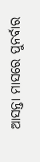ଆସନ୍ତା ମାସରେ ପୁନର୍ବାର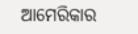ଆମେରିକାର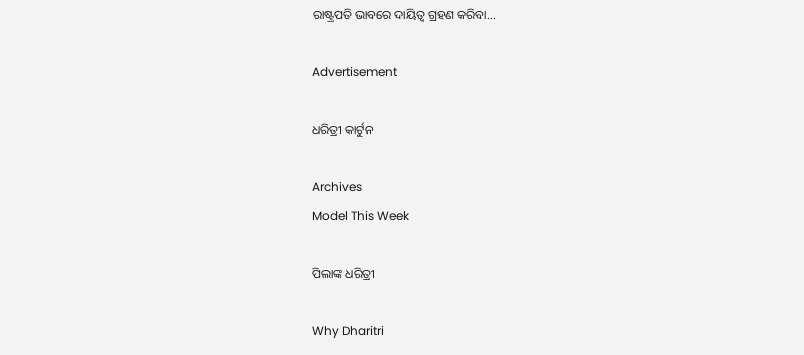ରାଷ୍ଟ୍ରପତି ଭାବରେ ଦାୟିତ୍ୱ ଗ୍ରହଣ କରିବା...

Advertisement

ଧରିତ୍ରୀ କାର୍ଟୁନ

Archives
Model This Week

ପିଲାଙ୍କ ଧରିତ୍ରୀ

Why Dharitri